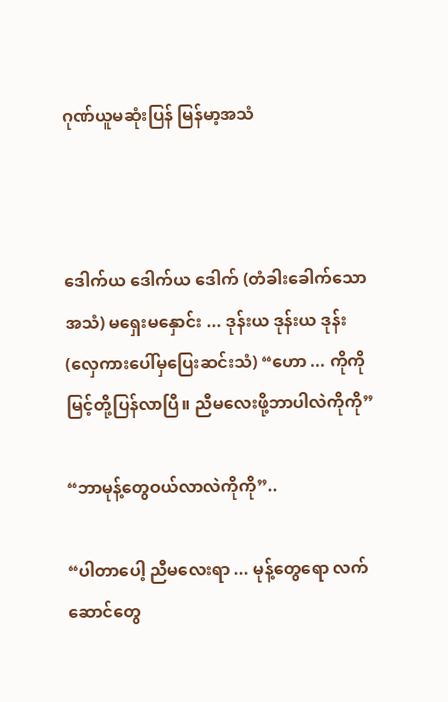ဂုဏ်ယူမဆုံးပြန် မြန်မာ့အသံ



ဒေါက်ယ ဒေါက်ယ ဒေါက် (တံခါးခေါက်သောအသံ) မရှေးမနှောင်း ... ဒုန်းယ ဒုန်းယ ဒုန်း(လှေကားပေါ်မှပြေးဆင်းသံ) “ဟော ... ကိုကိုမြင့်တို့ပြန်လာပြီ။ ညီမလေးဖို့ဘာပါလဲကိုကို”

“ဘာမုန့်တွေဝယ်လာလဲကိုကို”..

“ပါတာပေါ့ ညီမလေးရာ ... မုန့်တွေရော လက်ဆောင်တွေ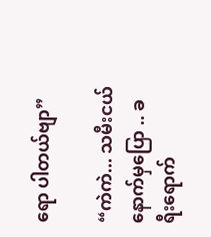ရော ပါတယ်ဗျာ”

“ကဲကဲ... သမီးငယ် နောက်မှပြော .. ခရီးရောက်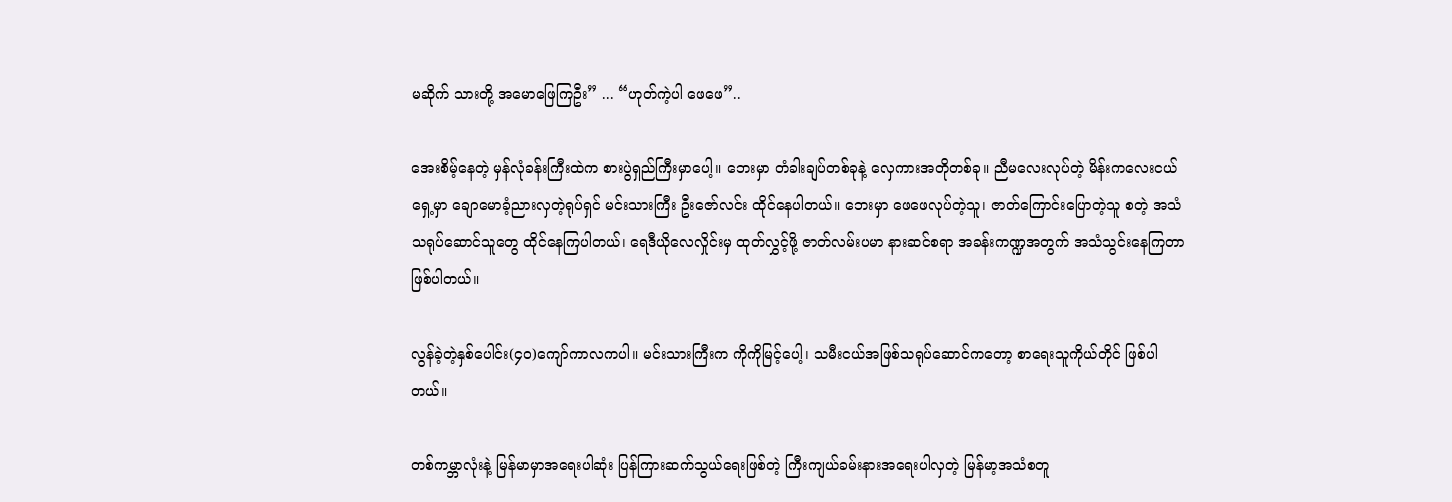မဆိုက် သားတို့ အမောဖြေကြဦး” ... “ဟုတ်ကဲ့ပါ ဖေဖေ”..

အေးစိမ့်နေတဲ့ မှန်လုံခန်းကြီးထဲက စားပွဲရှည်ကြီးမှာပေါ့။ ဘေးမှာ တံခါးချပ်တစ်ခုနဲ့ လှေကားအတိုတစ်ခု။ ညီမလေးလုပ်တဲ့ မိန်းကလေးငယ်ရှေ့မှာ ချောမောခံ့ညားလှတဲ့ရုပ်ရှင် မင်းသားကြီး ဦးဇော်လင်း ထိုင်နေပါတယ်။ ဘေးမှာ ဖေဖေလုပ်တဲ့သူ၊ ဇာတ်ကြောင်းပြောတဲ့သူ စတဲ့ အသံသရုပ်ဆောင်သူတွေ ထိုင်နေကြပါတယ်၊ ရေဒီယိုလေလှိုင်းမှ ထုတ်လွှင့်ဖို့ ဇာတ်လမ်းပမာ နားဆင်စရာ အခန်းကဏ္ဍအတွက် အသံသွင်းနေကြတာ ဖြစ်ပါတယ်။

လွန်ခဲ့တဲ့နှစ်ပေါင်း(၄၀)ကျော်ကာလကပါ။ မင်းသားကြီးက ကိုကိုမြင့်ပေါ့၊ သမီးငယ်အဖြစ်သရုပ်ဆောင်ကတော့ စာရေးသူကိုယ်တိုင် ဖြစ်ပါတယ်။

တစ်ကမ္ဘာလုံးနဲ့ မြန်မာမှာအရေးပါဆုံး ပြန်ကြားဆက်သွယ်ရေးဖြစ်တဲ့ ကြီးကျယ်ခမ်းနားအရေးပါလှတဲ့ မြန်မာ့အသံစတူ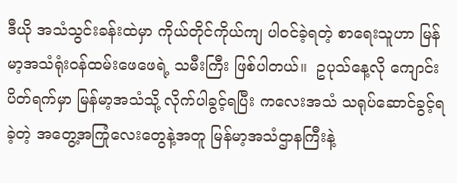ဒီယို အသံသွင်းခန်းထဲမှာ ကိုယ်တိုင်ကိုယ်ကျ ပါဝင်ခဲ့ရတဲ့ စာရေးသူဟာ မြန်မာ့အသံရုံးဝန်ထမ်းဖေဖေရဲ့ သမီးကြီး ဖြစ်ပါတယ်။  ဥပုသ်နေ့လို ကျောင်းပိတ်ရက်မှာ မြန်မာ့အသံသို့ လိုက်ပါခွင့်ရပြီး ကလေးအသံ သရုပ်ဆောင်ခွင့်ရခဲ့တဲ့ အတွေ့အကြုံလေးတွေနဲ့အတူ မြန်မာ့အသံဌာနကြီးနဲ့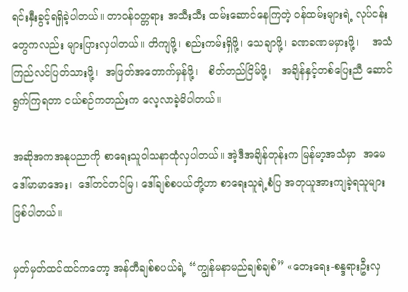ရင်းနှီးခွင့်ရရှိခဲ့ပါတယ်။ တာဝန်ဝတ္တရား အသီးသီး ထမ်းဆောင်နေကြတဲ့ ဝန်ထမ်းများရဲ့ လုပ်ငန်းတွေကလည်း များပြားလှပါတယ်။ တိကျဖို့၊ စည်းကမ်းရှိဖို့၊ သေချာဖို့၊ ခဏခဏမမှားဖို့၊    အသံကြည်လင်ပြတ်သားဖို့၊  အဖြတ်အတောက်မှန်ဖို့၊   စိတ်တည်ငြိမ်ဖို့၊   အချိန်နှင့်တစ်ပြေးညီ ဆောင်ရွက်ကြရတာ ငယ်စဉ်ကတည်းက လေ့လာခဲ့မိပါတယ်။

အဆိုအကအနုပညာကို စာရေးသူဝါသနာထုံလှပါတယ်။ အဲ့ဒီအချိန်တုန်းက မြန်မာ့အသံမှာ  အမေ ဒေါ်မာမာအေး၊  ဒေါ်တင်တင်မြ၊ ဒေါ်ချစ်စပယ်တို့ဟာ စာရေးသူရဲ့စံပြ အတုယူအားကျခဲ့ရသူများ ဖြစ်ပါတယ်။

မှတ်မှတ်ထင်ထင်ကတော့ အန်တီချစ်စပယ်ရဲ့ “ကျွန်မနာမည်ချစ်ချစ်” «တေးရေး-စန္ဒရားဦးလှ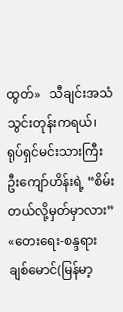ထွတ်»   သီချင်းအသံသွင်းတုန်းကရယ်၊ ရုပ်ရှင်မင်းသားကြီး ဦးကျော်ဟိန်းရဲ့ “စိမ်းတယ်လို့မှတ်မှာလား” «တေးရေး-စန္ဒရားချစ်မောင်(မြန်မာ့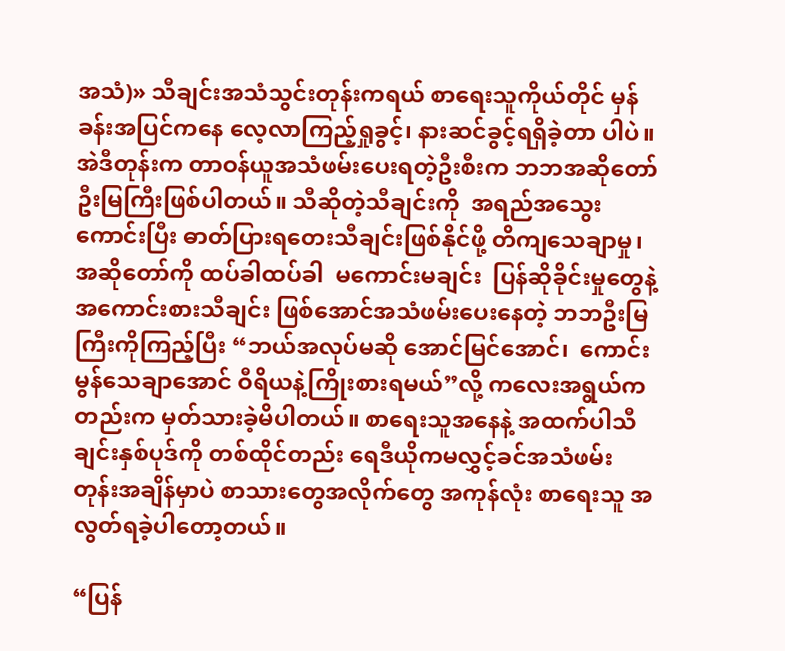အသံ)» သီချင်းအသံသွင်းတုန်းကရယ် စာရေးသူကိုယ်တိုင် မှန်ခန်းအပြင်ကနေ လေ့လာကြည့်ရှုခွင့်၊ နားဆင်ခွင့်ရရှိခဲ့တာ ပါပဲ။ အဲဒီတုန်းက တာဝန်ယူအသံဖမ်းပေးရတဲ့ဦးစီးက ဘဘအဆိုတော်ဦးမြကြီးဖြစ်ပါတယ်။ သီဆိုတဲ့သီချင်းကို  အရည်အသွေးကောင်းပြီး ဓာတ်ပြားရတေးသီချင်းဖြစ်နိုင်ဖို့ တိကျသေချာမှု၊ အဆိုတော်ကို ထပ်ခါထပ်ခါ  မကောင်းမချင်း  ပြန်ဆိုခိုင်းမှုတွေနဲ့  အကောင်းစားသီချင်း ဖြစ်အောင်အသံဖမ်းပေးနေတဲ့ ဘဘဦးမြကြီးကိုကြည့်ပြီး “ဘယ်အလုပ်မဆို အောင်မြင်အောင်၊  ကောင်းမွန်သေချာအောင် ဝီရိယနဲ့ကြိုးစားရမယ်”လို့ ကလေးအရွယ်ကတည်းက မှတ်သားခဲ့မိပါတယ်။ စာရေးသူအနေနဲ့ အထက်ပါသီချင်းနှစ်ပုဒ်ကို တစ်ထိုင်တည်း ရေဒီယိုကမလွှင့်ခင်အသံဖမ်းတုန်းအချိန်မှာပဲ စာသားတွေအလိုက်တွေ အကုန်လုံး စာရေးသူ အလွတ်ရခဲ့ပါတော့တယ်။

“ပြန်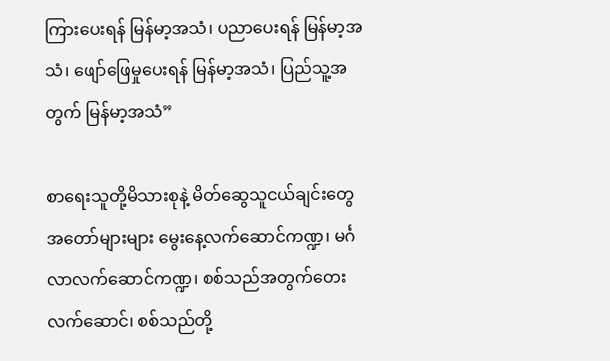ကြားပေးရန် မြန်မာ့အသံ၊ ပညာပေးရန် မြန်မာ့အသံ၊ ဖျော်ဖြေမှုပေးရန် မြန်မာ့အသံ၊ ပြည်သူ့အတွက် မြန်မာ့အသံ”

စာရေးသူတို့မိသားစုနဲ့ မိတ်ဆွေသူငယ်ချင်းတွေ အတော်များများ မွေးနေ့လက်ဆောင်ကဏ္ဍ၊ မင်္ဂလာလက်ဆောင်ကဏ္ဍ၊ စစ်သည်အတွက်တေးလက်ဆောင်၊ စစ်သည်တို့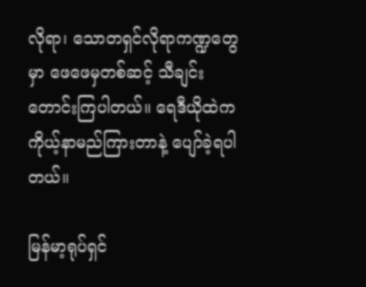လိုရာ၊ သောတရှင်လိုရာကဏ္ဍတွေမှာ ဖေဖေမှတစ်ဆင့် သီချင်းတောင်းကြပါတယ်။ ရေဒီယိုထဲက ကိုယ့်နာမည်ကြားတာနဲ့ ပျော်ခဲ့ရပါတယ်။

မြန်မာ့ရုပ်ရှင်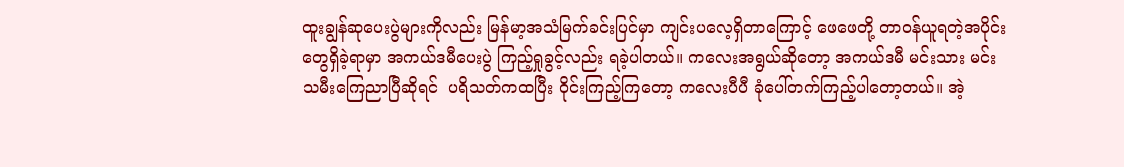ထူးချွန်ဆုပေးပွဲများကိုလည်း မြန်မာ့အသံမြက်ခင်းပြင်မှာ ကျင်းပလေ့ရှိတာကြောင့် ဖေဖေတို့ တာဝန်ယူရတဲ့အပိုင်း တွေရှိခဲ့ရာမှာ အကယ်ဒမီပေးပွဲ ကြည့်ရှုခွင့်လည်း ရခဲ့ပါတယ်။ ကလေးအရွယ်ဆိုတော့ အကယ်ဒမီ မင်းသား မင်းသမီးကြေညာပြီဆိုရင်  ပရိသတ်ကထပြီး ဝိုင်းကြည့်ကြတော့ ကလေးပီပီ ခုံပေါ်တက်ကြည့်ပါတော့တယ်။ အဲ့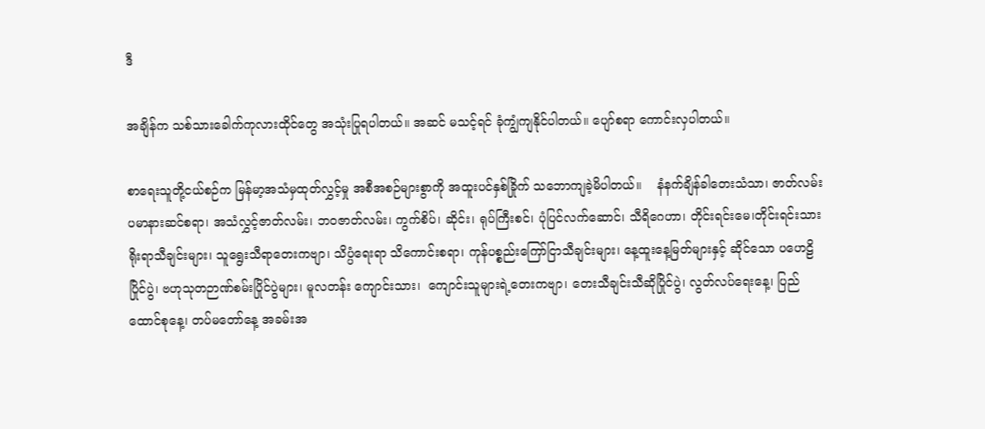ဒီ

အချိန်က သစ်သားခေါက်ကုလားထိုင်တွေ အသုံးပြုရပါတယ်။ အဆင် မသင့်ရင် ခုံကျွံကျနိုင်ပါတယ်။ ပျော်စရာ ကောင်းလှပါတယ်။

စာရေးသူတို့ငယ်စဉ်က မြန်မာ့အသံမှထုတ်လွှင့်မှု အစီအစဉ်များစွာကို အထူးပင်နှစ်ခြိုက် သဘောကျခဲ့မိပါတယ်။    နံနက်ချိန်ခါတေးသံသာ၊ ဇာတ်လမ်းပမာနားဆင်စရာ၊ အသံလွှင့်ဇာတ်လမ်း၊ ဘဝဇာတ်လမ်း၊ ကွက်စိပ်၊ ဆိုင်း၊ ရုပ်ကြီးစင်၊ ပုံပြင်လက်ဆောင်၊ သီရိဂေဟာ၊ တိုင်းရင်းမေ၊တိုင်းရင်းသားရိုးရာသီချင်းများ၊ သူရွေးသီရာတေးကဗျာ၊ သိပ္ပံရေးရာ သိကောင်းစရာ၊ ကုန်ပစ္စည်းကြော်ငြာသီချင်းများ၊ နေ့ထူးနေ့မြတ်များနှင့် ဆိုင်သော ပဟေဠိပြိုင်ပွဲ၊ ဗဟုသုတဉာဏ်စမ်းပြိုင်ပွဲများ၊ မူလတန်း ကျောင်းသား၊  ကျောင်းသူများရဲ့တေးကဗျာ၊ တေးသီချင်းသီဆိုပြိုင်ပွဲ၊ လွတ်လပ်ရေးနေ့၊ ပြည်ထောင်စုနေ့၊ တပ်မတော်နေ့ အခမ်းအ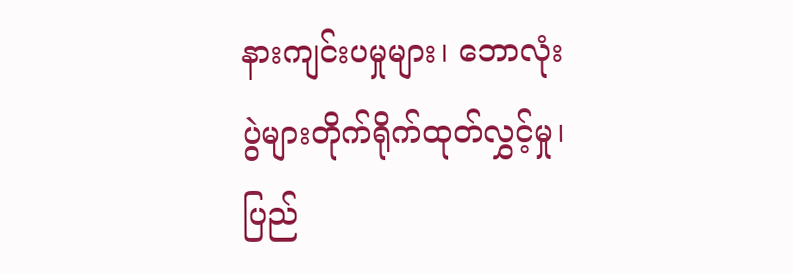နားကျင်းပမှုများ၊ ဘောလုံးပွဲများတိုက်ရိုက်ထုတ်လွှင့်မှု၊ ပြည်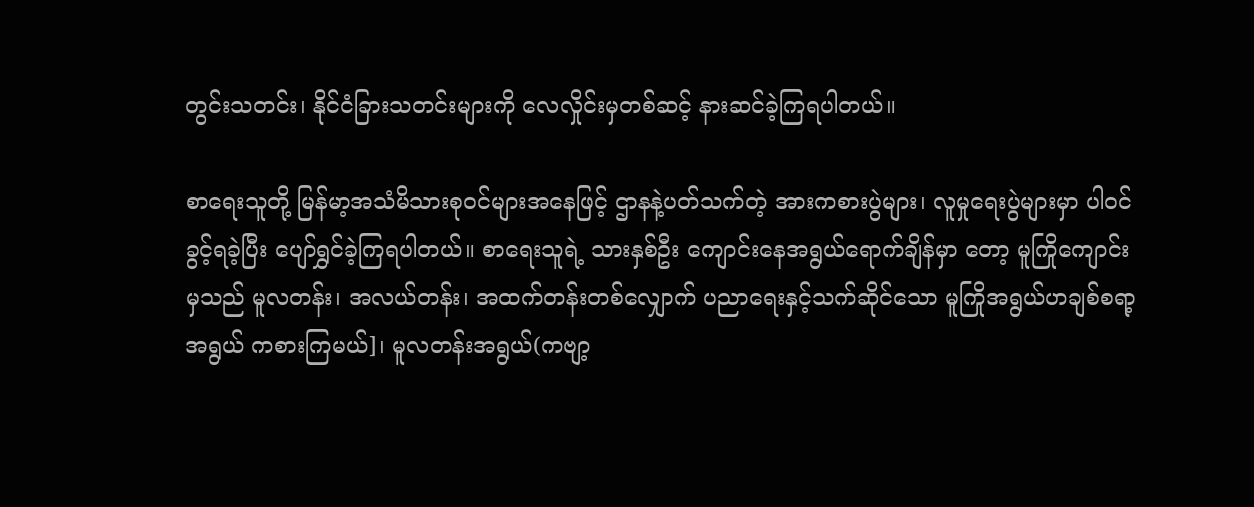တွင်းသတင်း၊ နိုင်ငံခြားသတင်းများကို လေလှိုင်းမှတစ်ဆင့် နားဆင်ခဲ့ကြရပါတယ်။

စာရေးသူတို့ မြန်မာ့အသံမိသားစုဝင်များအနေဖြင့် ဌာနနဲ့ပတ်သက်တဲ့ အားကစားပွဲများ၊ လူမှုရေးပွဲများမှာ ပါဝင်ခွင့်ရခဲ့ပြီး ပျော်ရွှင်ခဲ့ကြရပါတယ်။ စာရေးသူရဲ့ သားနှစ်ဦး ကျောင်းနေအရွယ်ရောက်ချိန်မှာ တော့ မူကြိုကျောင်းမှသည် မူလတန်း၊ အလယ်တန်း၊ အထက်တန်းတစ်လျှောက် ပညာရေးနှင့်သက်ဆိုင်သော မူကြိုအရွယ်ဟချစ်စရာ့အရွယ် ကစားကြမယ်]၊ မူလတန်းအရွယ်(ကဗျာ့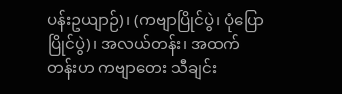ပန်းဥယျာဉ်)၊ (ကဗျာပြိုင်ပွဲ၊ ပုံပြောပြိုင်ပွဲ)၊ အလယ်တန်း၊ အထက်တန်းဟ ကဗျာတေး သီချင်း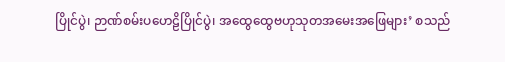ပြိုင်ပွဲ၊ ဉာဏ်စမ်းပဟေဠိပြိုင်ပွဲ၊ အထွေထွေဗဟုသုတအမေးအဖြေများ’ စသည်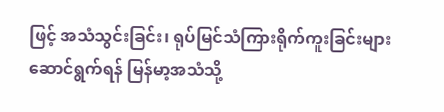ဖြင့် အသံသွင်းခြင်း၊ ရုပ်မြင်သံကြားရိုက်ကူးခြင်းများ ဆောင်ရွက်ရန် မြန်မာ့အသံသို့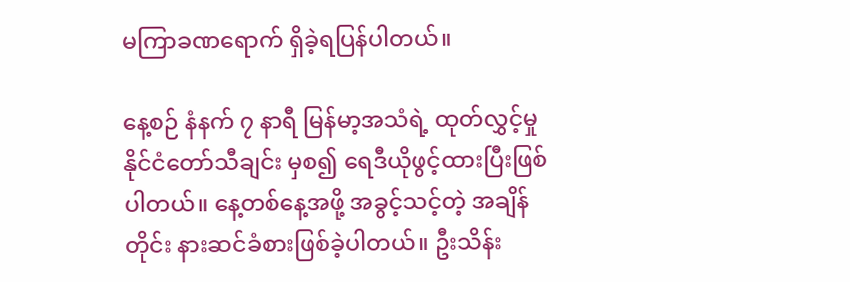မကြာခဏရောက် ရှိခဲ့ရပြန်ပါတယ်။

နေ့စဉ် နံနက် ၇ နာရီ မြန်မာ့အသံရဲ့ ထုတ်လွှင့်မှု နိုင်ငံတော်သီချင်း မှစ၍ ရေဒီယိုဖွင့်ထားပြီးဖြစ်ပါတယ်။ နေ့တစ်နေ့အဖို့ အခွင့်သင့်တဲ့ အချိန်တိုင်း နားဆင်ခံစားဖြစ်ခဲ့ပါတယ်။ ဦးသိန်း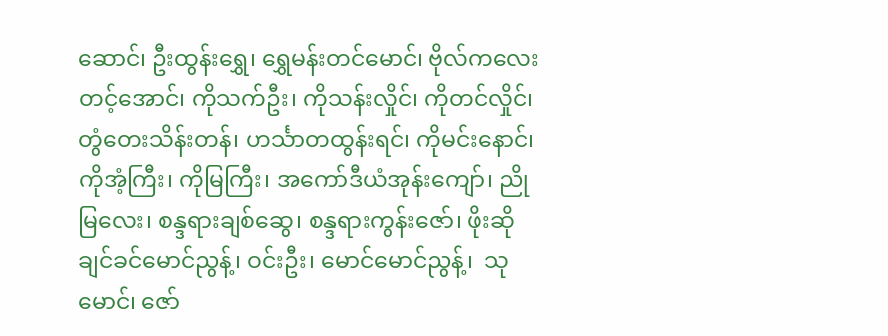ဆောင်၊ ဦးထွန်းရွှေ၊ ရွှေမန်းတင်မောင်၊ ဗိုလ်ကလေးတင့်အောင်၊ ကိုသက်ဦး၊ ကိုသန်းလှိုင်၊ ကိုတင်လှိုင်၊ တွံတေးသိန်းတန်၊ ဟင်္သာတထွန်းရင်၊ ကိုမင်းနောင်၊ ကိုအံ့ကြီး၊ ကိုမြကြီး၊ အကော်ဒီယံအုန်းကျော်၊ ညိုမြလေး၊ စန္ဒရားချစ်ဆွေ၊ စန္ဒရားကွန်းဇော်၊ ဖိုးဆိုချင်ခင်မောင်ညွန့်၊ ဝင်းဦး၊ မောင်မောင်ညွန့်၊  သုမောင်၊ ဇော်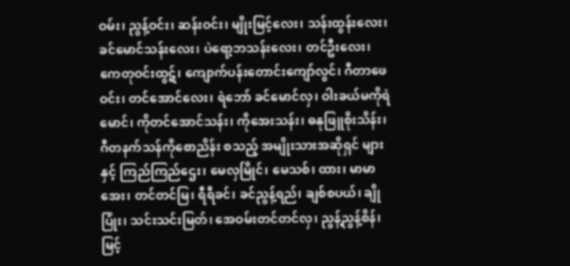ဝမ်း၊ ညွန့်ဝင်း၊ ဆန်းဝင်း၊ မျိုးမြင့်လေး၊ သန်းထွန်းလေး၊ ခင်မောင်သန်းလေး၊ ပဲရော့ဘသန်းလေး၊ တင်ဦးလေး၊ ကေတုဝင်းထွဋ်၊ ကျောက်ပန်းတောင်းကျော်လွင်၊ ဂီတာဖေဝင်း၊ တင်အောင်လေး၊ ရဲဘော် ခင်မောင်လှ၊ ဝါးခယ်မကိုရဲမောင်၊ ကိုတင်အောင်သန်း၊ ကိုအေးသန်း၊ ဓနုဖြူစိုးသိန်း၊ ဂီတနက်သန်ကိုစောညိန်း စသည့် အမျိုးသားအဆိုရှင် များနှင့် ကြည်ကြည်ဌေး၊ မေလှမြိုင်၊ မေသစ်၊ ထား၊ မာမာအေး၊ တင်တင်မြ၊ ရီရီခင်၊ ခင်ညွန့်ရည်၊ ချစ်စပယ်၊ ချိုပြုံး၊ သင်းသင်းမြတ်၊ အေဝမ်းတင်တင်လှ၊ ညွန့်ညွန့်စိန်၊ မြင့်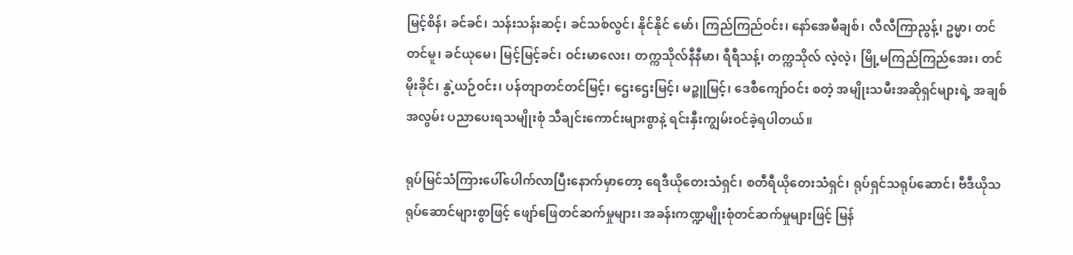မြင့်စိန်၊ ခင်ခင်၊ သန်းသန်းဆင့်၊ ခင်သစ်လွင်၊ နိုင်နိုင် မော်၊ ကြည်ကြည်ဝင်း၊ နော်အေမီချစ်၊ လီလီကြာညွန့်၊ ဥမ္မာ၊ တင်တင်မူ၊ ခင်ယုမေ၊ မြင့်မြင့်ခင်၊ ဝင်းမာလေး၊ တက္ကသိုလ်နီနီမာ၊ ရီရီသန့်၊ တက္ကသိုလ် လဲ့လဲ့၊ မြို့မကြည်ကြည်အေး၊ တင်မိုးခိုင်၊ နွဲ့ယဉ်ဝင်း၊ ပန်တျာတင်တင်မြင့်၊ ဌေးဌေးမြင့်၊ မဉ္ဇူမြင့်၊ ဒေစီကျော်ဝင်း စတဲ့ အမျိုးသမီးအဆိုရှင်များရဲ့ အချစ်အလွမ်း ပညာပေးရသမျိုးစုံ သီချင်းကောင်းများစွာနဲ့ ရင်းနှီးကျွမ်းဝင်ခဲ့ရပါတယ်။

ရုပ်မြင်သံကြားပေါ်ပေါက်လာပြီးနောက်မှာတော့ ရေဒီယိုတေးသံရှင်၊ စတီရီယိုတေးသံရှင်၊ ရုပ်ရှင်သရုပ်ဆောင်၊ ဗီဒီယိုသရုပ်ဆောင်များစွာဖြင့် ဖျော်ဖြေတင်ဆက်မှုများ၊ အခန်းကဏ္ဍမျိုးစုံတင်ဆက်မှုများဖြင့် မြန်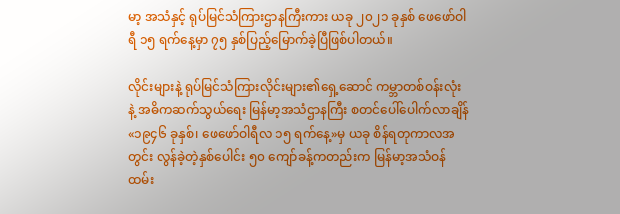မာ့ အသံနှင့် ရုပ်မြင်သံကြားဌာနကြီးကား ယခု ၂၀၂၁ ခုနှစ် ဖေဖော်ဝါရီ ၁၅ ရက်နေ့မှာ ၇၅ နှစ်ပြည့်မြောက်ခဲ့ပြီဖြစ်ပါတယ်။

လိုင်းများနဲ့ ရုပ်မြင်သံကြားလိုင်းများ၏ရှေ့ဆောင် ကမ္ဘာတစ်ဝန်းလုံး နဲ့ အဓိကဆက်သွယ်ရေး မြန်မာ့အသံဌာနကြီး စတင်ပေါ်ပေါက်လာချိန် «၁၉၄၆ ခုနှစ်၊ ဖေဖော်ဝါရီလ ၁၅ ရက်နေ့»မှ ယခု စိန်ရတုကာလအတွင်း လွန်ခဲ့တဲ့နှစ်ပေါင်း ၅၀ ကျော်ခန့်ကတည်းက မြန်မာ့အသံဝန်ထမ်း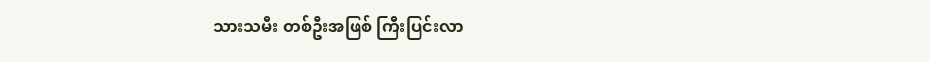သားသမီး တစ်ဦးအဖြစ် ကြီးပြင်းလာ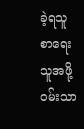ခဲ့ရသူ စာရေးသူအဖို့ ဝမ်းသာ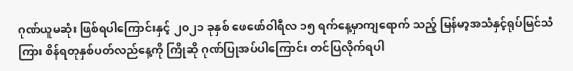ဂုဏ်ယူမဆုံး ဖြစ်ရပါကြောင်းနှင့် ၂၀၂၁ ခုနှစ် ဖေဖော်ဝါရီလ ၁၅ ရက်နေ့မှာကျရောက် သည့် မြန်မာ့အသံနှင့်ရုပ်မြင်သံကြား စိန်ရတုနှစ်ပတ်လည်နေ့ကို ကြိုဆို ဂုဏ်ပြုအပ်ပါကြောင်း တင်ပြလိုက်ရပါ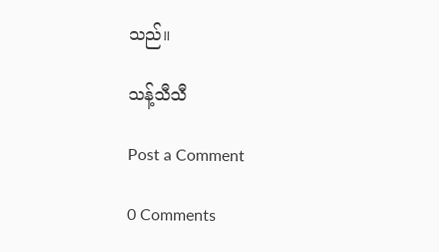သည်။

သန့်သီသီ

Post a Comment

0 Comments